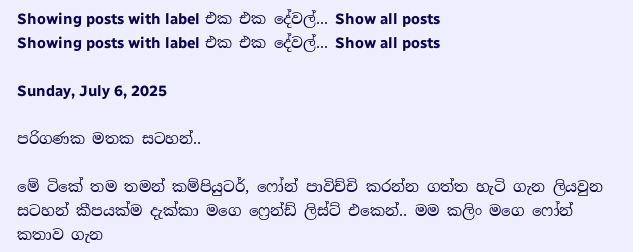Showing posts with label එක එක දේවල්... Show all posts
Showing posts with label එක එක දේවල්... Show all posts

Sunday, July 6, 2025

පරිගණක මතක සටහන්..

මේ ටිකේ තම තමන් කම්පියුටර්, ෆෝන් පාවිච්චි කරන්න ගත්ත හැටි ගැන ලියවුන සටහන් කීපයක්ම දැක්කා මගෙ ෆ්‍රෙන්ඩ් ලිස්ට් එකෙන්.. මම කලිං මගෙ ෆෝන් කතාව ගැන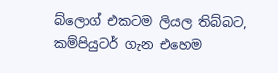බ්ලොග් එකටම ලියල තිබ්බට, කම්පියුටර් ගැන එහෙම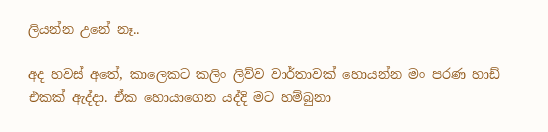ලියන්න උනේ නෑ..

අද හවස් අතේ, කාලෙකට කලිං ලිව්ව වාර්තාවක් හොයන්න මං පරණ හාඩ් එකක් ඇද්දා. ඒක හොයාගෙන යද්දි මට හම්බුනා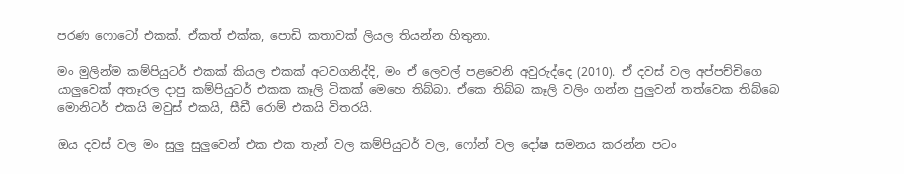පරණ ෆොටෝ එකක්. ඒකත් එක්ක, පොඩි කතාවක් ලියල තියන්න හිතුනා.

මං මුලින්ම කම්පියුටර් එකක් කියල එකක් අටවගනිද්දි, මං ඒ ලෙවල් පළවෙනි අවුරුද්දෙ (2010). ඒ දවස් වල අප්පච්චිගෙ යාලුවෙක් අතෑරල දාපු කම්පියුටර් එකක කෑලි ටිකක් මෙහෙ තිබ්බා. ඒකෙ තිබ්බ කෑලි වලිං ගන්න පුලුවන් තත්වෙක තිබ්බෙ මොනිටර් එකයි මවුස් එකයි, සීඩී රොම් එකයි විතරයි.

ඔය දවස් වල මං සුලු සුලුවෙන් එක එක තැන් වල කම්පියුටර් වල, ෆෝන් වල දෝෂ සමනය කරන්න පටං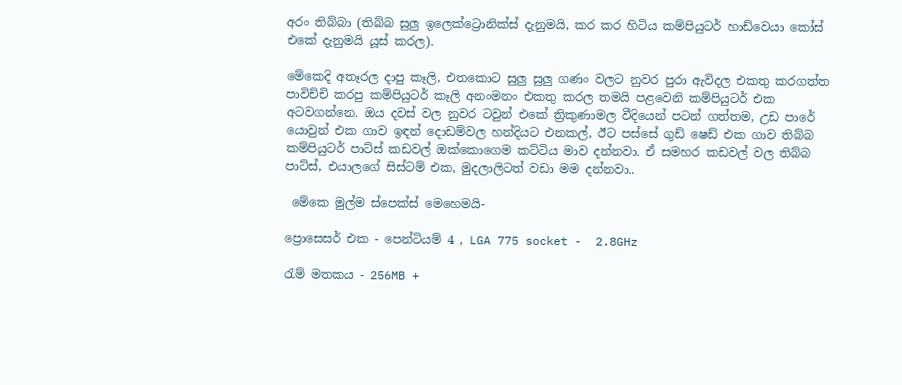අරං තිබ්බා (තිබ්බ සුලු ඉලෙක්ට්‍රොනික්ස් දැනුමයි, කර කර හිටිය කම්පියුටර් හාඩ්වෙයා කෝස් එකේ දැනුමයි යූස් කරල).

මේකෙදි අතෑරල දාපු කෑලි, එතකොට සුලු සුලු ගණං වලට නුවර පුරා ඇවිදල එකතු කරගත්ත පාවිච්චි කරපු කම්පියුටර් කෑලි අනංමනං එකතු කරල තමයි පළවෙනි කම්පියුටර් එක අටවගන්නෙ. ඔය දවස් වල නුවර ටවුන් එකේ ත්‍රිකුණාමල වීදියෙන් පටන් ගත්තම, උඩ පාරේ යොවුන් එක ගාව ඉඳන් දොඩම්වල හන්දියට එනකල්, ඊට පස්සේ ගුඩ් ෂෙඩ් එක ගාව තිබ්බ කම්පියුටර් පාට්ස් කඩවල් ඔක්කොගෙම කට්ටිය මාව දන්නවා. ඒ සමහර කඩවල් වල තිබ්බ පාට්ස්, එයාලගේ සිස්ටම් එක, මුදලාලිටත් වඩා මම දන්නවා..

 මේකෙ මුල්ම ස්පෙක්ස් මෙහෙමයි-

ප්‍රොසෙසර් එක - පෙන්ටියම් 4 , LGA 775 socket -  2.8GHz

රැම් මතකය - 256MB +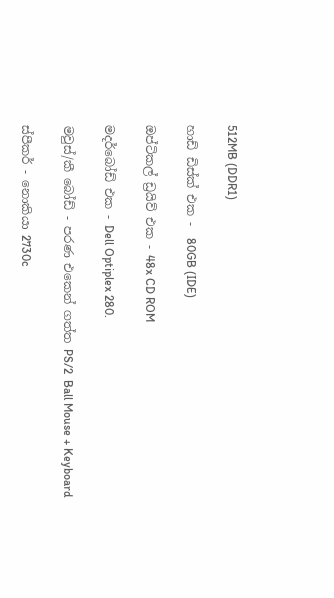512MB (DDR1)

හාඩ් ඩිස්ක් එක -  80GB (IDE)

ඔප්ටිකල් ඩ්‍රයිව් එක - 48x CD ROM

මදර්බෝඩ් එක - Dell Optiplex 280.

මවුස්/කී බෝඩ් - පරණ එකෙන් ගත්ත PS/2  Ball Mouse + Keyboard

ස්පීකර් - නොකියා 2730c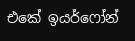එකේ ඉයර්ෆෝන්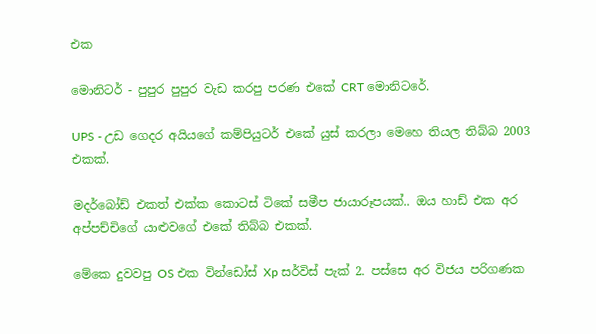එක

මොනිටර් - පුපුර පුපුර වැඩ කරපු පරණ එකේ CRT මොනිටරේ.

UPS - උඩ ගෙදර අයියගේ කම්පියුටර් එකේ යුස් කරලා මෙහෙ තියල තිබ්බ 2003 එකක්.

මදර්බෝඩ් එකත් එක්ක කොටස් ටිකේ සමීප ජායාරූපයක්.. ඔය හාඩ් එක අර අප්පච්චිගේ යාළුවගේ එකේ තිබ්බ එකක්.

මේකෙ දුවවපු OS එක වින්ඩෝස් Xp සර්විස් පැක් 2. පස්සෙ අර විජය පරිගණක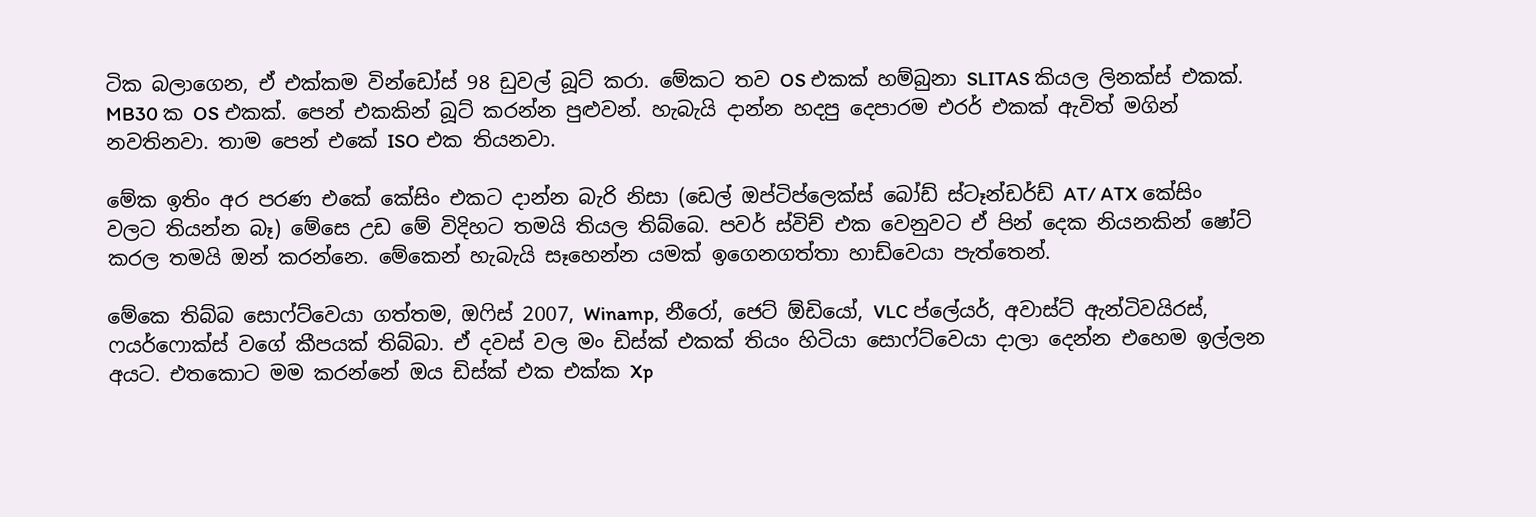ටික බලාගෙන, ඒ එක්කම වින්ඩෝස් 98 ඩුවල් බූට් කරා. මේකට තව OS එකක් හම්බුනා SLITAS කියල ලිනක්ස් එකක්. MB30 ක OS එකක්. පෙන් එකකින් බූට් කරන්න පුළුවන්. හැබැයි දාන්න හදපු දෙපාරම එරර් එකක් ඇවිත් මගින් නවතිනවා. තාම පෙන් එකේ ISO එක තියනවා.

මේක ඉතිං අර පරණ එකේ කේසිං එකට දාන්න බැරි නිසා (ඩෙල් ඔප්ටිප්ලෙක්ස් බෝඩ් ස්ටෑන්ඩර්ඩ් AT/ ATX කේසිං වලට තියන්න බෑ) මේසෙ උඩ මේ විදිහට තමයි තියල තිබ්බෙ. පවර් ස්විච් එක වෙනුවට ඒ පින් දෙක නියනකින් ෂෝට් කරල තමයි ඔන් කරන්නෙ. මේකෙන් හැබැයි සෑහෙන්න යමක් ඉගෙනගත්තා හාඩ්වෙයා පැත්තෙන්.

මේකෙ තිබ්බ සොෆ්ට්වෙයා ගත්තම, ඔෆිස් 2007, Winamp, නීරෝ, ජෙට් ඕඩියෝ, VLC ප්ලේයර්, අවාස්ට් ඇන්ටිවයිරස්, ෆයර්ෆොක්ස් වගේ කීපයක් තිබ්බා. ඒ දවස් වල මං ඩිස්ක් එකක් තියං හිටියා සොෆ්ට්වෙයා දාලා දෙන්න එහෙම ඉල්ලන අයට. එතකොට මම කරන්නේ ඔය ඩිස්ක් එක එක්ක Xp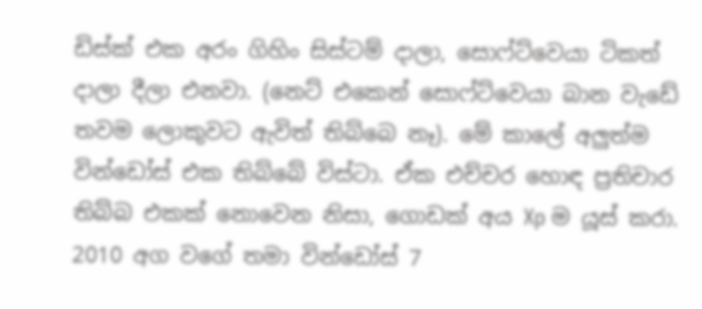ඩිස්ක් එක අරං ගිහිං සිස්ටම් දාලා, සොෆ්ට්වෙයා ටිකත් දාලා දීලා එනවා. (නෙට් එකෙන් සොෆ්ට්වෙයා බාන වැඩේ තවම ලොකුවට ඇවිත් තිබ්බෙ නෑ). මේ කාලේ අලුත්ම වින්ඩෝස් එක තිබ්බේ විස්ටා. ඒක එච්චර හොඳ ප්‍රතිචාර තිබ්බ එකක් නොවෙන නිසා, ගොඩක් අය Xp ම යූස් කරා. 2010 අග වගේ තමා වින්ඩෝස් 7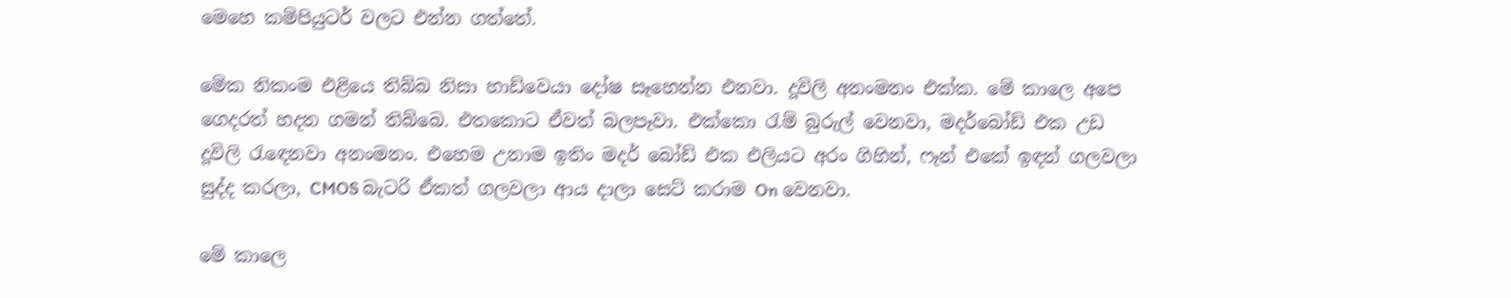මෙහෙ කම්පියුටර් වලට එන්න ගත්තේ.

මේක නිකංම එළියෙ තිබ්බ නිසා හාඩ්වෙයා දෝෂ සෑහෙන්න එනවා. දූවිලි අනංමනං එක්ක. මේ කාලෙ අපෙ ගෙදරත් හදන ගමන් තිබ්බෙ. එතකොට ඒවත් බලපෑවා. එක්කො රැම් බුරුල් වෙනවා, මදර්බෝඩ් එක උඩ දූවිලි රැඳෙනවා අනංමනං. එහෙම උනාම ඉතිං මදර් බෝඩ් එක එලියට අරං ගිහින්, ෆෑන් එකේ ඉඳන් ගලවලා සුද්ද කරලා, CMOS බැටරි ඒකත් ගලවලා ආය දාලා සෙට් කරාම On වෙනවා.

මේ කාලෙ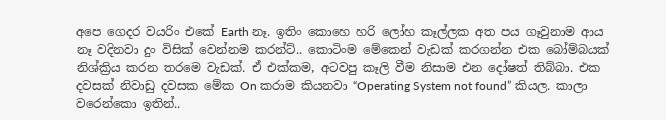අපෙ ගෙදර වයරිං එකේ Earth නෑ. ඉතිං කොහෙ හරි ලෝහ කෑල්ලක අත පය ගෑවුනාම ආය නෑ වදිනවා දුං විසික් වෙන්නම කරන්ට්.. කොටිංම මේකෙන් වැඩක් කරගන්න එක බෝම්බයක් නිශ්ක්‍රිය කරන තරමෙ වැඩක්. ඒ එක්කම, අටවපු කෑලි වීම නිසාම එන දෝෂත් තිබ්බා. එක දවසක් නිවාඩු දවසක මේක On කරාම කියනවා “Operating System not found” කියල. කාලා වරෙන්කො ඉතින්..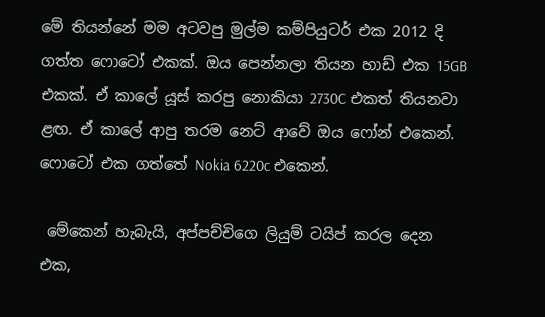මේ තියන්නේ මම අටවපු මුල්ම කම්පියුටර් එක 2012 දි ගත්ත ෆොටෝ එකක්. ඔය පෙන්නලා තියන හාඩ් එක 15GB එකක්. ඒ කාලේ යූස් කරපු නොකියා 2730C එකත් තියනවා ළඟ. ඒ කාලේ ආපු තරම නෙට් ආවේ ඔය ෆෝන් එකෙන්. ෆොටෝ එක ගත්තේ Nokia 6220c එකෙන්.

 මේකෙන් හැබැයි, අප්පච්චිගෙ ලියුම් ටයිප් කරල දෙන එක,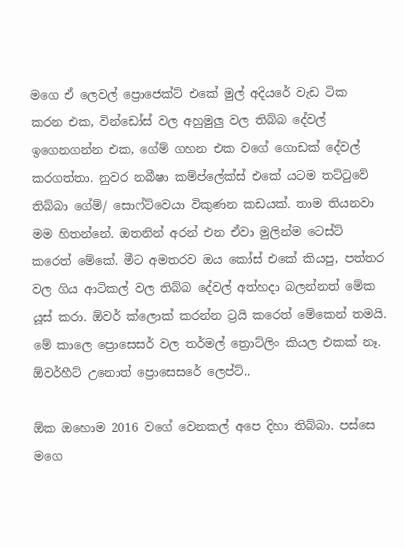මගෙ ඒ ලෙවල් ප්‍රොජෙක්ට් එකේ මුල් අදියරේ වැඩ ටික කරන එක, වින්ඩෝස් වල අහුමුලු වල තිබ්බ දේවල් ඉගෙනගන්න එක, ගේම් ගහන එක වගේ ගොඩක් දේවල් කරගත්තා. නුවර නබීෂා කම්ප්ලේක්ස් එකේ යටම තට්ටුවේ තිබ්බා ගේම්/ සොෆ්ට්වෙයා විකුණන කඩයක්. තාම තියනවා මම හිතන්නේ. ඔතනින් අරන් එන ඒවා මුලින්ම ටෙස්ට් කරෙත් මේකේ. මීට අමතරව ඔය කෝස් එකේ කියපු, පත්තර වල ගිය ආටිකල් වල තිබ්බ දේවල් අත්හදා බලන්නත් මේක යූස් කරා. ඕවර් ක්ලොක් කරන්න ට්‍රයි කරෙත් මේකෙන් තමයි. මේ කාලෙ ප්‍රොසෙසර් වල තර්මල් ත්‍රොට්ලිං කියල එකක් නෑ. ඕවර්හීට් උනොත් ප්‍රොසෙසරේ ලෙප්ට්..

ඕක ඔහොම 2016 වගේ වෙනකල් අපෙ දිහා තිබ්බා. පස්සෙ මගෙ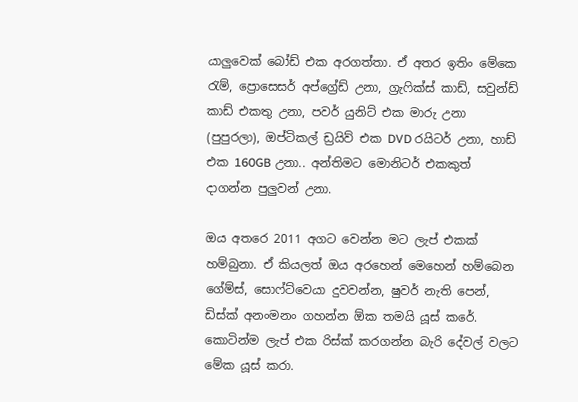යාලුවෙක් බෝඩ් එක අරගත්තා. ඒ අතර ඉතිං මේකෙ රැම්, ප්‍රොසෙසර් අප්ග්‍රේඩ් උනා, ග්‍රැෆික්ස් කාඩ්, සවුන්ඩ් කාඩ් එකතු උනා, පවර් යුනිට් එක මාරු උනා (පුපුරලා), ඔප්ටිකල් ඩ්‍රයිව් එක DVD රයිටර් උනා, හාඩ් එක 160GB උනා.. අන්තිමට මොනිටර් එකකුත් දාගන්න පුලුවන් උනා.

ඔය අතරෙ 2011 අගට වෙන්න මට ලැප් එකක් හම්බුනා. ඒ කියලත් ඔය අරහෙන් මෙහෙන් හම්බෙන ගේම්ස්, සොෆ්ට්වෙයා දුවවන්න, ෂුවර් නැති පෙන්, ඩිස්ක් අනංමනං ගහන්න ඕක තමයි යූස් කරේ. කොටින්ම ලැප් එක රිස්ක් කරගන්න බැරි දේවල් වලට මේක යූස් කරා.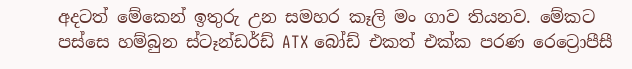අදටත් මේකෙන් ඉතුරු උන සමහර කෑලි මං ගාව තියනව. මේකට පස්සෙ හම්බුන ස්ටෑන්ඩර්ඩ් ATX බෝඩ් එකත් එක්ක පරණ රෙට්‍රොපීසී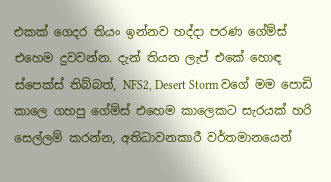එකක් ගෙදර තියං ඉන්නව හද්දා පරණ ගේම්ස් එහෙම දුවවන්න. දැන් තියන ලැප් එකේ හොඳ ස්පෙක්ස් තිබ්බත්, NFS2, Desert Storm වගේ මම පොඩි කාලෙ ගහපු ගේම්ස් එහෙම කාලෙකට සැරයක් හරි සෙල්ලම් කරන්න, අතිධාවනකාරී වර්තමානයෙන්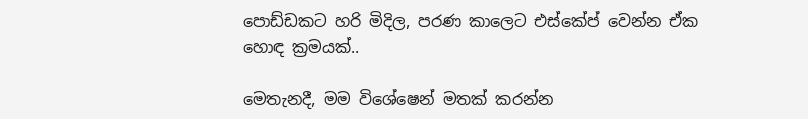පොඩ්ඩකට හරි මිදිල, පරණ කාලෙට එස්කේප් වෙන්න ඒක හොඳ ක්‍රමයක්..

මෙතැනදී, මම විශේෂෙන් මතක් කරන්න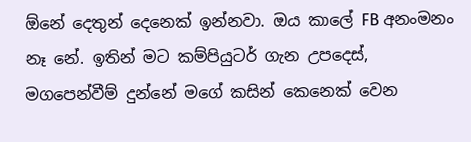ඕනේ දෙතුන් දෙනෙක් ඉන්නවා. ඔය කාලේ FB අනංමනං නෑ නේ. ඉතින් මට කම්පියුටර් ගැන උපදෙස්, මගපෙන්වීම් දුන්නේ මගේ කසින් කෙනෙක් වෙන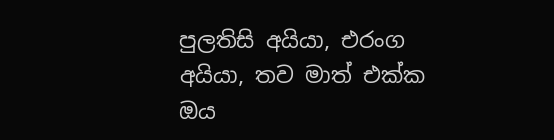පුලතිසි අයියා, එරංග අයියා, තව මාත් එක්ක ඔය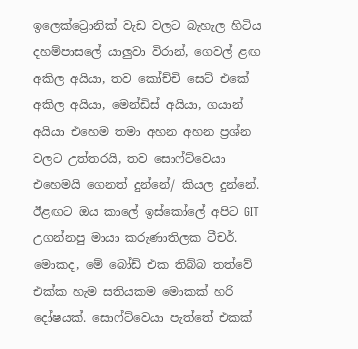ඉලෙක්ට්‍රොනික් වැඩ වලට බැහැල හිටිය දහම්පාසලේ යාලුවා විරාන්, ගෙවල් ළඟ අකිල අයියා, තව කෝච්චි සෙට් එකේ අකිල අයියා, මෙන්ඩිස් අයියා, ගයාන් අයියා එහෙම තමා අහන අහන ප්‍රශ්න වලට උත්තරයි, තව සොෆ්ට්වෙයා එහෙමයි ගෙනත් දුන්නේ/ කියල දුන්නේ. ඊළඟට ඔය කාලේ ඉස්කෝලේ අපිට GIT උගන්නපු මායා කරුණාතිලක ටීචර්. මොකද, මේ බෝඩ් එක තිබ්බ තත්වේ එක්ක හැම සතියකම මොකක් හරි දෝෂයක්. සොෆ්ට්වෙයා පැත්තේ එකක්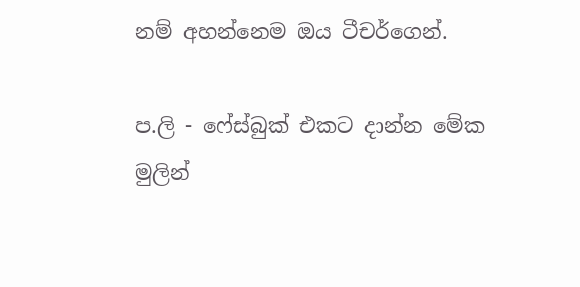නම් අහන්නෙම ඔය ටීචර්ගෙන්.

ප.ලි - ෆේස්බුක් එකට දාන්න මේක මුලින්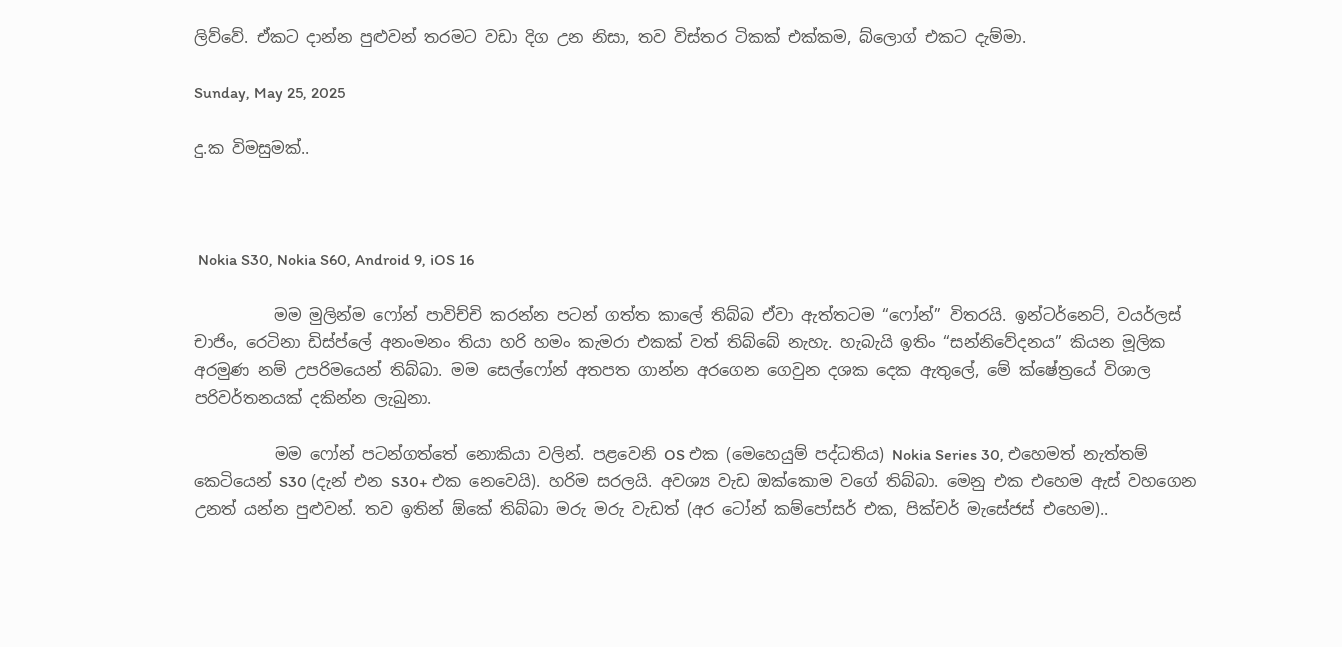ලිව්වේ. ඒකට දාන්න පුළුවන් තරමට වඩා දිග උන නිසා, තව විස්තර ටිකක් එක්කම, බ්ලොග් එකට දැම්මා.

Sunday, May 25, 2025

දු.ක විමසුමක්..



 Nokia S30, Nokia S60, Android 9, iOS 16

          මම මුලින්ම ෆෝන් පාවිච්චි කරන්න පටන් ගත්ත කාලේ තිබ්බ ඒවා ඇත්තටම “ෆෝන්” විතරයි. ඉන්ටර්නෙට්, වයර්ලස් චාජිං, රෙටිනා ඩිස්ප්ලේ අනංමනං තියා හරි හමං කැමරා එකක් වත් තිබ්බේ නැහැ. හැබැයි ඉතිං “සන්නිවේදනය” කියන මූලික අරමුණ නම් උපරිමයෙන් තිබ්බා. මම සෙල්ෆෝන් අතපත ගාන්න අරගෙන ගෙවුන දශක දෙක ඇතුලේ, මේ ක්ෂේත්‍රයේ විශාල පරිවර්තනයක් දකින්න ලැබුනා.

          මම ෆෝන් පටන්ගත්තේ නොකියා වලින්. පළවෙනි OS එක (මෙහෙයුම් පද්ධතිය) Nokia Series 30, එහෙමත් නැත්තම් කෙටියෙන් S30 (දැන් එන S30+ එක නෙවෙයි). හරිම සරලයි. අවශ්‍ය වැඩ ඔක්කොම වගේ තිබ්බා. මෙනු එක එහෙම ඇස් වහගෙන උනත් යන්න පුළුවන්. තව ඉතින් ඕකේ තිබ්බා මරු මරු වැඩත් (අර ටෝන් කම්පෝසර් එක, පික්චර් මැසේජස් එහෙම)..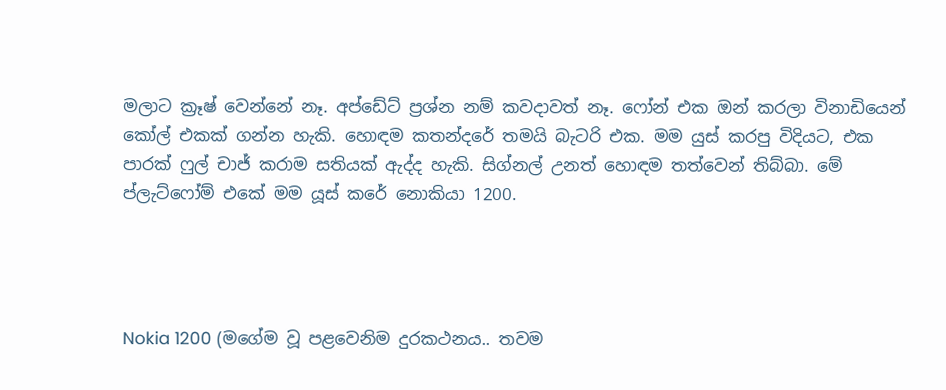මලාට ක්‍රෑෂ් වෙන්නේ නෑ. අප්ඩේට් ප්‍රශ්න නම් කවදාවත් නෑ. ෆෝන් එක ඔන් කරලා විනාඩියෙන් කෝල් එකක් ගන්න හැකි. හොඳම කතන්දරේ තමයි බැටරි එක. මම යුස් කරපු විදියට, එක පාරක් ෆුල් චාජ් කරාම සතියක් ඇද්ද හැකි. සිග්නල් උනත් හොඳම තත්වෙන් තිබ්බා. මේ ප්ලැට්ෆෝම් එකේ මම යූස් කරේ නොකියා 1200.




Nokia 1200 (මගේම වූ පළවෙනිම දුරකථනය.. තවම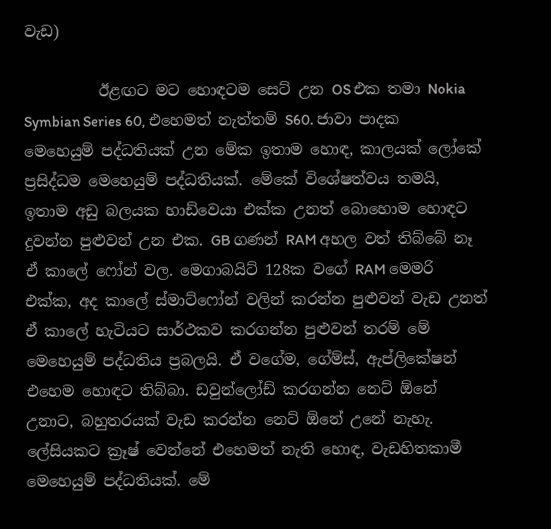වැඩ)

          ඊළඟට මට හොඳටම සෙට් උන OS එක තමා Nokia Symbian Series 60, එහෙමත් නැත්තම් S60. ජාවා පාදක මෙහෙයුම් පද්ධතියක් උන මේක ඉතාම හොඳ, කාලයක් ලෝකේ ප්‍රසිද්ධම මෙහෙයුම් පද්ධතියක්. මේකේ විශේෂත්වය තමයි, ඉතාම අඩු බලයක හාඩ්වෙයා එක්ක උනත් බොහොම හොඳට දුවන්න පුළුවන් උන එක. GB ගණන් RAM අහල වත් තිබ්බේ නෑ ඒ කාලේ ෆෝන් වල. මෙගාබයිට් 128ක වගේ RAM මෙමරි එක්ක, අද කාලේ ස්මාට්ෆෝන් වලින් කරන්න පුළුවන් වැඩ උනත් ඒ කාලේ හැටියට සාර්ථකව කරගන්න පුළුවන් තරම් මේ මෙහෙයුම් පද්ධතිය ප්‍රබලයි. ඒ වගේම, ගේම්ස්, ඇප්ලිකේෂන් එහෙම හොඳට තිබ්බා. ඩවුන්ලෝඩ් කරගන්න නෙට් ඕනේ උනාට, බහුතරයක් වැඩ කරන්න නෙට් ඕනේ උනේ නැහැ. ලේසියකට ක්‍රෑෂ් වෙන්නේ එහෙමත් නැති හොඳ, වැඩහිතකාමී මෙහෙයුම් පද්ධතියක්. මේ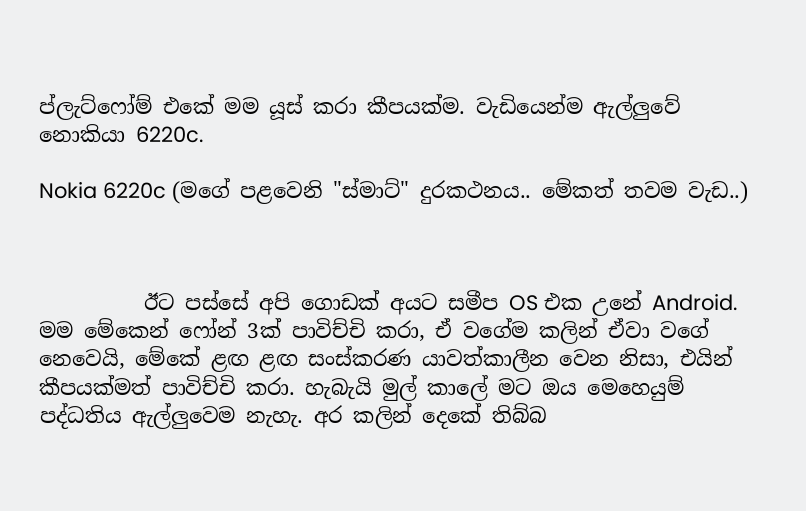ප්ලැට්ෆෝම් එකේ මම යූස් කරා කීපයක්ම. වැඩියෙන්ම ඇල්ලුවේ නොකියා 6220c.

Nokia 6220c (මගේ පළවෙනි "ස්මාට්" දුරකථනය.. මේකත් තවම වැඩ..)



          ඊට පස්සේ අපි ගොඩක් අයට සමීප OS එක උනේ Android. මම මේකෙන් ෆෝන් 3ක් පාවිච්චි කරා, ඒ වගේම කලින් ඒවා වගේ නෙවෙයි, මේකේ ළඟ ළඟ සංස්කරණ යාවත්කාලීන වෙන නිසා, එයින් කීපයක්මත් පාවිච්චි කරා. හැබැයි මුල් කාලේ මට ඔය මෙහෙයුම් පද්ධතිය ඇල්ලුවෙම නැහැ. අර කලින් දෙකේ තිබ්බ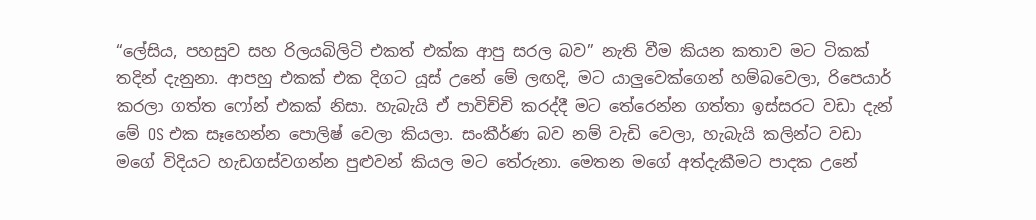“ලේසිය, පහසුව සහ රිලයබිලිටි එකත් එක්ක ආපු සරල බව” නැති වීම කියන කතාව මට ටිකක් තදින් දැනුනා. ආපහු එකක් එක දිගට යූස් උනේ මේ ලඟදි, මට යාලුවෙක්ගෙන් හම්බවෙලා, රිපෙයාර් කරලා ගත්ත ෆෝන් එකක් නිසා. හැබැයි ඒ පාවිච්චි කරද්දී මට තේරෙන්න ගත්තා ඉස්සරට වඩා දැන් මේ OS එක සෑහෙන්න පොලිෂ් වෙලා කියලා. සංකීර්ණ බව නම් වැඩි වෙලා, හැබැයි කලින්ට වඩා මගේ විදියට හැඩගස්වගන්න පුළුවන් කියල මට තේරුනා. මෙතන මගේ අත්දැකීමට පාදක උනේ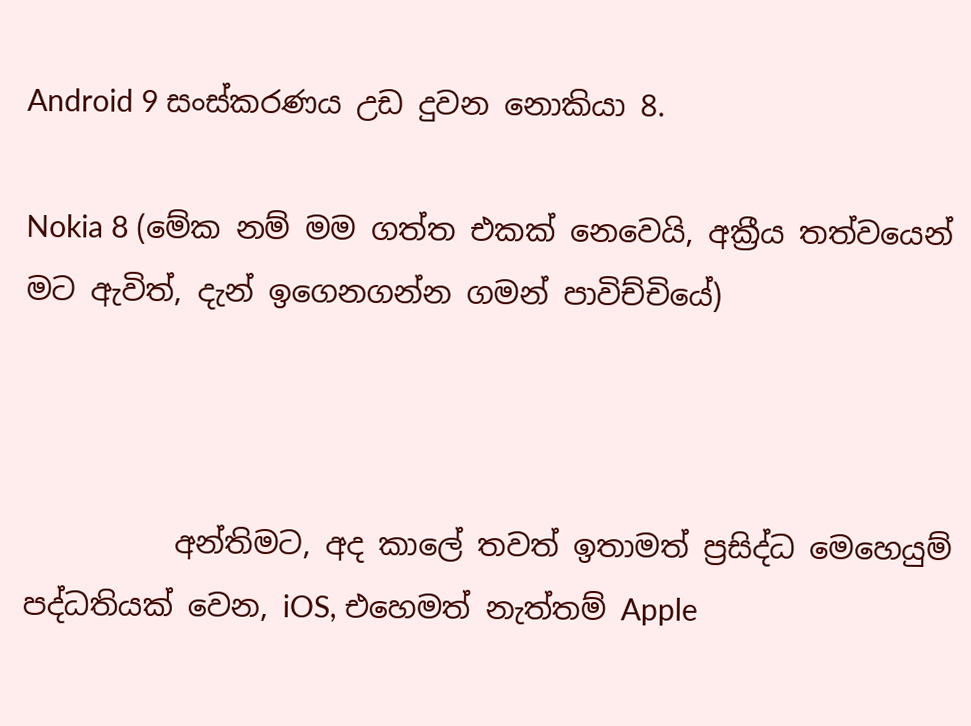Android 9 සංස්කරණය උඩ දුවන නොකියා 8.

Nokia 8 (මේක නම් මම ගත්ත එකක් නෙවෙයි, අක්‍රීය තත්වයෙන් මට ඇවිත්, දැන් ඉගෙනගන්න ගමන් පාවිච්චියේ)



          අන්තිමට, අද කාලේ තවත් ඉතාමත් ප්‍රසිද්ධ මෙහෙයුම් පද්ධතියක් වෙන, iOS, එහෙමත් නැත්තම් Apple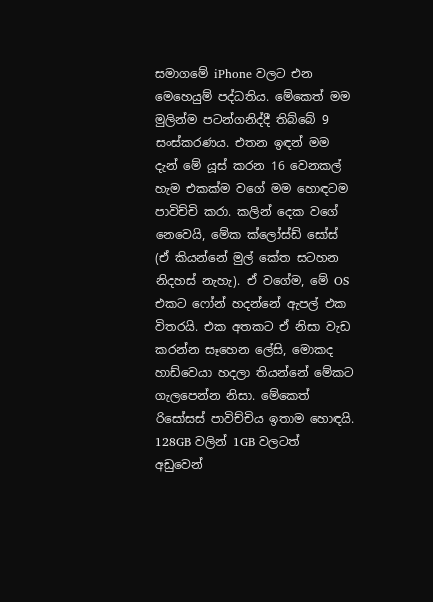සමාගමේ iPhone වලට එන මෙහෙයුම් පද්ධතිය. මේකෙත් මම මුලින්ම පටන්ගනිද්දී තිබ්බේ 9 සංස්කරණය. එතන ඉඳන් මම දැන් මේ යූස් කරන 16 වෙනකල් හැම එකක්ම වගේ මම හොඳටම පාවිච්චි කරා. කලින් දෙක වගේ නෙවෙයි, මේක ක්ලෝස්ඩ් සෝස් (ඒ කියන්නේ මුල් කේත සටහන නිදහස් නැහැ). ඒ වගේම, මේ OS එකට ෆෝන් හදන්නේ ඇපල් එක විතරයි. එක අතකට ඒ නිසා වැඩ කරන්න සෑහෙන ලේසි, මොකද හාඩ්වෙයා හදලා තියන්නේ මේකට ගැලපෙන්න නිසා. මේකෙත් රිසෝසස් පාවිච්චිය ඉතාම හොඳයි. 128GB වලින් 1GB වලටත් අඩුවෙන්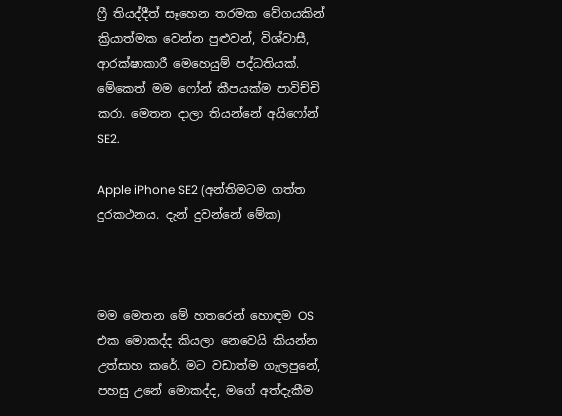ෆ්‍රී තියද්දීත් සෑහෙන තරමක වේගයකින් ක්‍රියාත්මක වෙන්න පුළුවන්, විශ්වාසී, ආරක්ෂාකාරී මෙහෙයුම් පද්ධතියක්. මේකෙත් මම ෆෝන් කීපයක්ම පාවිච්චි කරා. මෙතන දාලා තියන්නේ අයිෆෝන් SE2.

Apple iPhone SE2 (අන්තිමටම ගත්ත දුරකථනය. දැන් දුවන්නේ මේක)



මම මෙතන මේ හතරෙන් හොඳම OS එක මොකද්ද කියලා නෙවෙයි කියන්න උත්සාහ කරේ. මට වඩාත්ම ගැලපුනේ, පහසු උනේ මොකද්ද, මගේ අත්දැකීම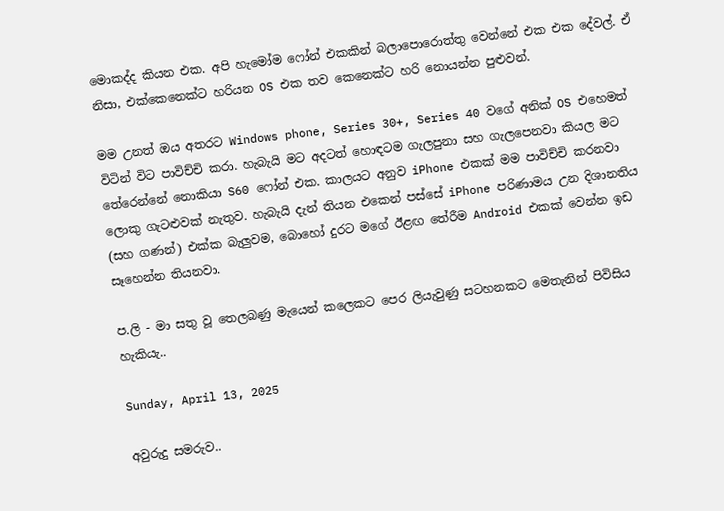මොකද්ද කියන එක. අපි හැමෝම ෆෝන් එකකින් බලාපොරොත්තු වෙන්නේ එක එක දේවල්. ඒ නිසා, එක්කෙනෙක්ට හරියන OS එක තව කෙනෙක්ට හරි නොයන්න පුළුවන්.

මම උනත් ඔය අතරට Windows phone, Series 30+, Series 40 වගේ අනික් OS එහෙමත් විටින් විට පාවිච්චි කරා. හැබැයි මට අදටත් හොඳටම ගැලපුනා සහ ගැලපෙනවා කියල මට තේරෙන්නේ නොකියා S60 ෆෝන් එක. කාලයට අනුව iPhone එකක් මම පාවිච්චි කරනවා ලොකු ගැටළුවක් නැතුව. හැබැයි දැන් තියන එකෙන් පස්සේ iPhone පරිණාමය උන දිශානතිය (සහ ගණන්) එක්ක බැලුවම, බොහෝ දුරට මගේ ඊළඟ තේරීම Android එකක් වෙන්න ඉඩ සෑහෙන්න තියනවා.

ප.ලි - මා සතු වූ තෙලබණු මැයෙන් කලෙකට පෙර ලියැවුණු සටහනකට මෙතැනින් පිවිසිය හැකියැ..

Sunday, April 13, 2025

අවුරුදු සමරුව..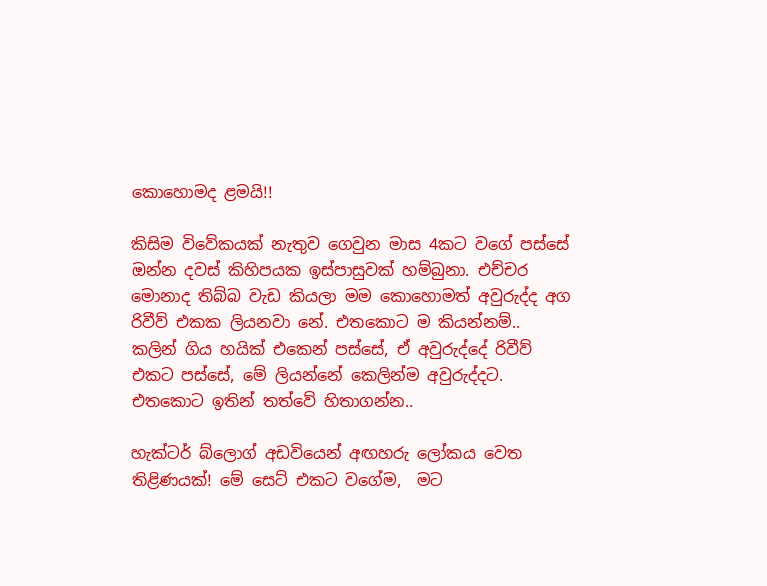කොහොමද ළමයි!!

කිසිම විවේකයක් නැතුව ගෙවුන මාස 4කට වගේ පස්සේ ඔන්න දවස් කිහිපයක ඉස්පාසුවක් හම්බුනා. එච්චර මොනාද තිබ්බ වැඩ කියලා මම කොහොමත් අවුරුද්ද අග රිවීව් එකක ලියනවා නේ. එතකොට ම කියන්නම්.. කලින් ගිය හයික් එකෙන් පස්සේ, ඒ අවුරුද්දේ රිවීව් එකට පස්සේ, මේ ලියන්නේ කෙලින්ම අවුරුද්දට. එතකොට ඉතින් තත්වේ හිතාගන්න..

හැක්ටර් බ්ලොග් අඩවියෙන් අඟහරු ලෝකය වෙත තිළිණයක්! මේ සෙට් එකට වගේම,  මට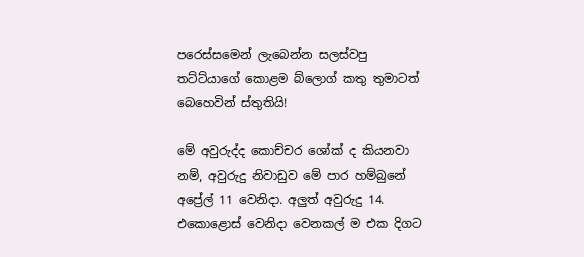පරෙස්සමෙන් ලැබෙන්න සලස්වපු තට්ට්යාගේ කොළම බ්ලොග් කතු තුමාටත් බෙහෙවින් ස්තුතියි!

මේ අවුරුද්ද කොච්චර ශෝක් ද කියනවා නම්, අවුරුදු නිවාඩුව මේ පාර හම්බුනේ අප්‍රේල් 11 වෙනිදා. අලුත් අවුරුදු 14. එකොළොස් වෙනිදා වෙනකල් ම එක දිගට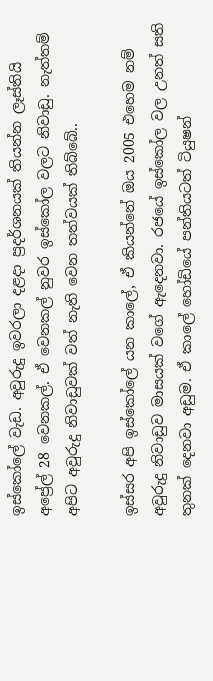ඉස්කෝලේ වැඩ. අවුරුදු ඉවරලා දළදා ප්‍රදර්ශනයක් තියන්න ලෑස්තියි අප්‍රේල් 28 වෙනකල්. ඒ වෙනකල් නුවර ඉස්කෝල වලට නිවාඩු. නැත්තම් අපිට අවුරුදු නිවාඩුවක් වත් නැති වෙන තත්වයක් තිබ්බේ..

ඉස්සර අපි ඉස්කෝලේ යන කාලේ, ඒ කියන්නේ ඔය 2005 එහෙම නම් අවුරුදු නිවාඩුව මාසයක් වගේ ඇදෙනවා. රජයේ ඉස්කෝල වල උනත් සති තුනක් දෙනවා අඩුම. ඒ කාලේ හෝඩියේ පන්තියටත් ටියුෂන්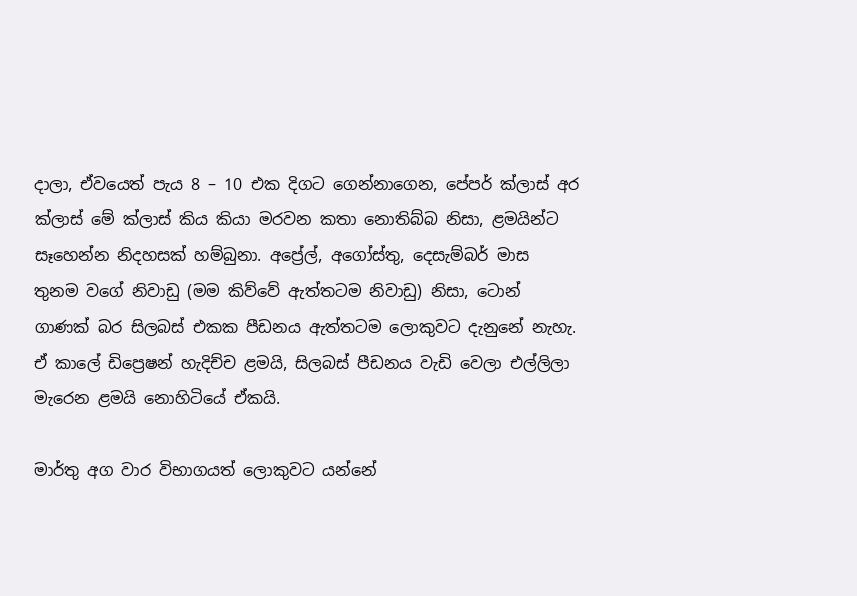දාලා, ඒවයෙත් පැය 8 – 10 එක දිගට ගෙන්නාගෙන, පේපර් ක්ලාස් අර ක්ලාස් මේ ක්ලාස් කිය කියා මරවන කතා නොතිබ්බ නිසා, ළමයින්ට සෑහෙන්න නිදහසක් හම්බුනා. අප්‍රේල්, අගෝස්තු, දෙසැම්බර් මාස තුනම වගේ නිවාඩු (මම කිව්වේ ඇත්තටම නිවාඩු) නිසා, ටොන් ගාණක් බර සිලබස් එකක පීඩනය ඇත්තටම ලොකුවට දැනුනේ නැහැ. ඒ කාලේ ඩිප්‍රෙෂන් හැදිච්ච ළමයි, සිලබස් පීඩනය වැඩි වෙලා එල්ලිලා මැරෙන ළමයි නොහිටියේ ඒකයි.

මාර්තු අග වාර විභාගයත් ලොකුවට යන්නේ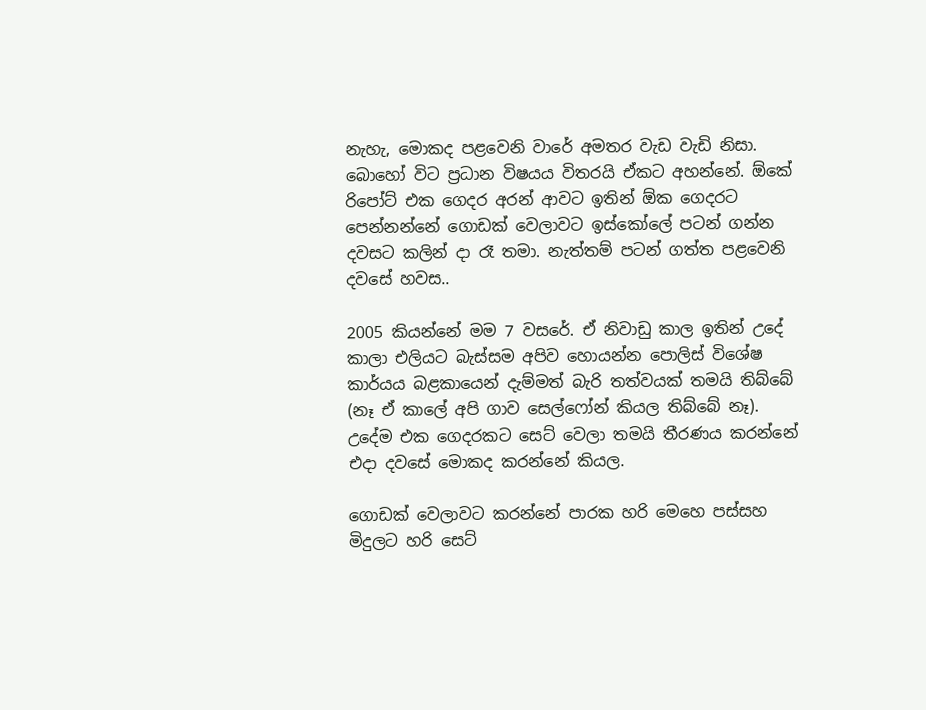නැහැ, මොකද පළවෙනි වාරේ අමතර වැඩ වැඩි නිසා. බොහෝ විට ප්‍රධාන විෂයය විතරයි ඒකට අහන්නේ. ඕකේ රිපෝට් එක ගෙදර අරන් ආවට ඉතින් ඕක ගෙදරට පෙන්නන්නේ ගොඩක් වෙලාවට ඉස්කෝලේ පටන් ගන්න දවසට කලින් දා රෑ තමා. නැත්තම් පටන් ගත්ත පළවෙනි දවසේ හවස..

2005 කියන්නේ මම 7 වසරේ. ඒ නිවාඩු කාල ඉතින් උදේ කාලා එලියට බැස්සම අපිව හොයන්න පොලිස් විශේෂ කාර්යය බළකායෙන් දැම්මත් බැරි තත්වයක් තමයි තිබ්බේ (නෑ ඒ කාලේ අපි ගාව සෙල්ෆෝන් කියල තිබ්බේ නෑ). උදේම එක ගෙදරකට සෙට් වෙලා තමයි තීරණය කරන්නේ එදා දවසේ මොකද කරන්නේ කියල.

ගොඩක් වෙලාවට කරන්නේ පාරක හරි මෙහෙ පස්සහ මිදුලට හරි සෙට්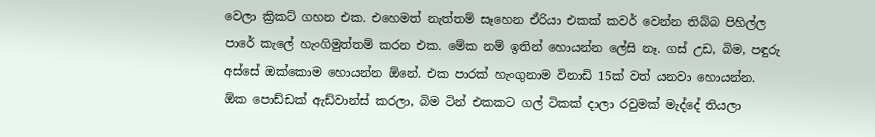වෙලා ක්‍රිකට් ගහන එක. එහෙමත් නැත්තම් සෑහෙන ඒරියා එකක් කවර් වෙන්න තිබ්බ පිහිල්ල පාරේ කැලේ හැංගිමුත්තම් කරන එක. මේක නම් ඉතින් හොයන්න ලේසි නෑ. ගස් උඩ, බිම, පඳුරු අස්සේ ඔක්කොම හොයන්න ඕනේ. එක පාරක් හැංගුනාම විනාඩි 15ක් වත් යනවා හොයන්න. ඕක පොඩ්ඩක් ඇඩ්වාන්ස් කරලා, බිම ටින් එකකට ගල් ටිකක් දාලා රවුමක් මැද්දේ තියලා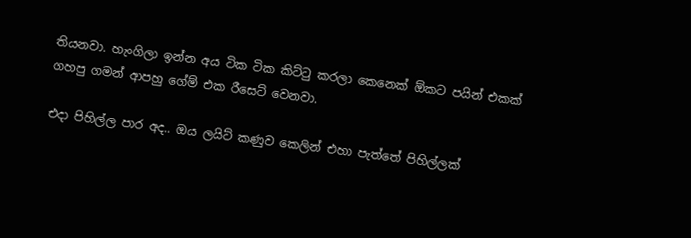තියනවා. හැංගිලා ඉන්න අය ටික ටික කිට්ටු කරලා කෙනෙක් ඕකට පයින් එකක් ගහපු ගමන් ආපහු ගේම් එක රීසෙට් වෙනවා.

එදා පිහිල්ල පාර අද.. ඔය ලයිට් කණුව කෙලින් එහා පැත්තේ පිහිල්ලක්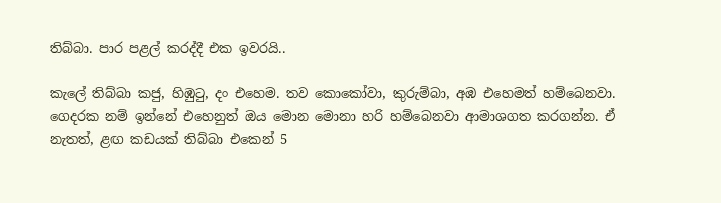තිබ්බා. පාර පළල් කරද්දී එක ඉවරයි..

කැලේ තිබ්බා කජු, හිඹුටු, දං එහෙම. තව කොකෝවා, කුරුම්බා, අඹ එහෙමත් හම්බෙනවා. ගෙදරක නම් ඉන්නේ එහෙනුත් ඔය මොන මොනා හරි හම්බෙනවා ආමාශගත කරගන්න. ඒ නැතත්, ළඟ කඩයක් තිබ්බා එකෙන් 5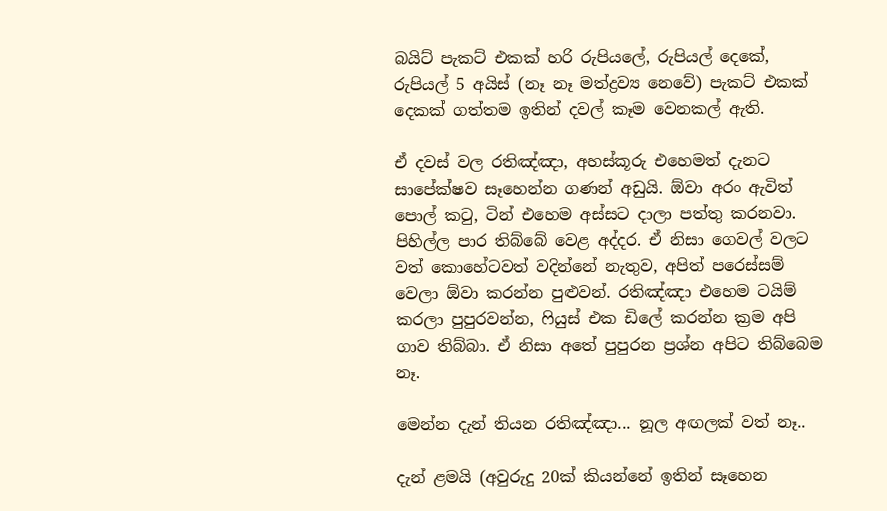බයිට් පැකට් එකක් හරි රුපියලේ, රුපියල් දෙකේ, රුපියල් 5 අයිස් (නෑ නෑ මත්ද්‍රව්‍ය නෙවේ) පැකට් එකක් දෙකක් ගත්තම ඉතින් දවල් කෑම වෙනකල් ඇති.

ඒ දවස් වල රතිඤ්ඤා, අහස්කූරු එහෙමත් දැනට සාපේක්ෂව සෑහෙන්න ගණන් අඩුයි. ඕවා අරං ඇවිත් පොල් කටු, ටින් එහෙම අස්සට දාලා පත්තු කරනවා. පිහිල්ල පාර තිබ්බේ වෙළ අද්දර. ඒ නිසා ගෙවල් වලට වත් කොහේටවත් වදින්නේ නැතුව, අපිත් පරෙස්සම් වෙලා ඕවා කරන්න පුළුවන්. රතිඤ්ඤා එහෙම ටයිම් කරලා පුපුරවන්න, ෆියුස් එක ඩිලේ කරන්න ක්‍රම අපි ගාව තිබ්බා. ඒ නිසා අතේ පුපුරන ප්‍රශ්න අපිට තිබ්බෙම නෑ.

මෙන්න දැන් තියන රතිඤ්ඤා... නූල අඟලක් වත් නෑ..

දැන් ළමයි (අවුරුදු 20ක් කියන්නේ ඉතින් සෑහෙන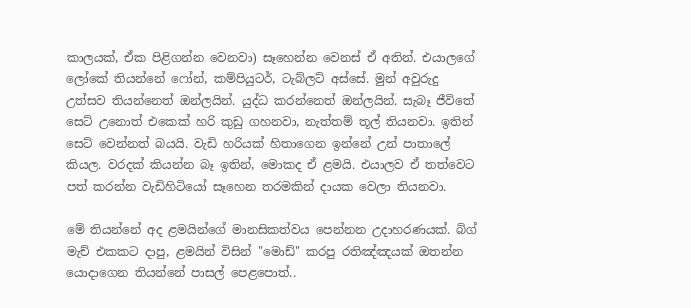කාලයක්, ඒක පිළිගන්න වෙනවා) සෑහෙන්න වෙනස් ඒ අතින්. එයාලගේ ලෝකේ තියන්නේ ෆෝන්, කම්පියුටර්, ටැබ්ලට් අස්සේ. මුන් අවුරුදු උත්සව තියන්නෙත් ඔන්ලයින්. යුද්ධ කරන්නෙත් ඔන්ලයින්. සැබෑ ජීවිතේ සෙට් උනොත් එකෙක් හරි කුඩු ගහනවා, නැත්තම් තූල් තියනවා. ඉතින් සෙට් වෙන්නත් බයයි. වැඩි හරියක් හිතාගෙන ඉන්නේ උන් පාතාලේ කියල. වරදක් කියන්න බෑ ඉතින්, මොකද ඒ ළමයි. එයාලව ඒ තත්වෙට පත් කරන්න වැඩිහිටියෝ සෑහෙන තරමකින් දායක වෙලා තියනවා.

මේ තියන්නේ අද ළමයින්ගේ මානසිකත්වය පෙන්නන උදාහරණයක්. බිග් මැච් එකකට දාපු, ළමයින් විසින් "මොඩ්" කරපු රතිඤ්ඤයක් ඔතන්න යොදාගෙන තියන්නේ පාසල් පෙළපොත්..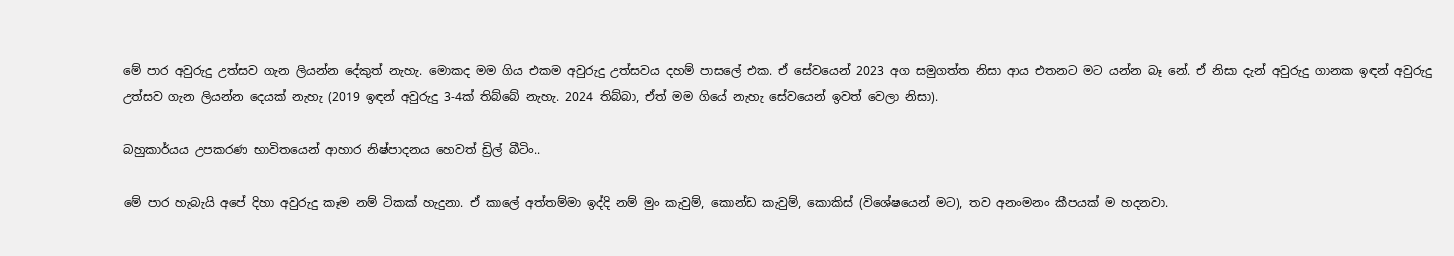මේ පාර අවුරුදු උත්සව ගැන ලියන්න දේකුත් නැහැ. මොකද මම ගිය එකම අවුරුදු උත්සවය දහම් පාසලේ එක. ඒ සේවයෙන් 2023 අග සමුගත්ත නිසා ආය එතනට මට යන්න බෑ නේ. ඒ නිසා දැන් අවුරුදු ගානක ඉඳන් අවුරුදු උත්සව ගැන ලියන්න දෙයක් නැහැ (2019 ඉඳන් අවුරුදු 3-4ක් තිබ්බේ නැහැ. 2024 තිබ්බා, ඒත් මම ගියේ නැහැ සේවයෙන් ඉවත් වෙලා නිසා).

බහුකාර්යය උපකරණ භාවිතයෙන් ආහාර නිෂ්පාදනය හෙවත් ඩ්‍රිල් බීටිං..

මේ පාර හැබැයි අපේ දිහා අවුරුදු කෑම නම් ටිකක් හැදුනා. ඒ කාලේ අත්තම්මා ඉද්දි නම් මුං කැවුම්, කොන්ඩ කැවුම්, කොකිස් (විශේෂයෙන් මට), තව අනංමනං කීපයක් ම හදනවා.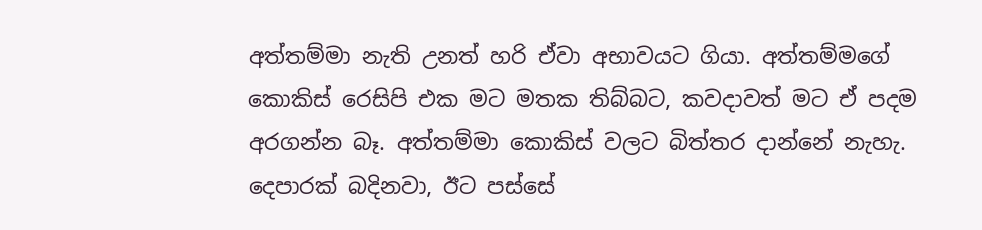අත්තම්මා නැති උනත් හරි ඒවා අභාවයට ගියා. අත්තම්මගේ කොකිස් රෙසිපි එක මට මතක තිබ්බට, කවදාවත් මට ඒ පදම අරගන්න බෑ. අත්තම්මා කොකිස් වලට බිත්තර දාන්නේ නැහැ. දෙපාරක් බදිනවා, ඊට පස්සේ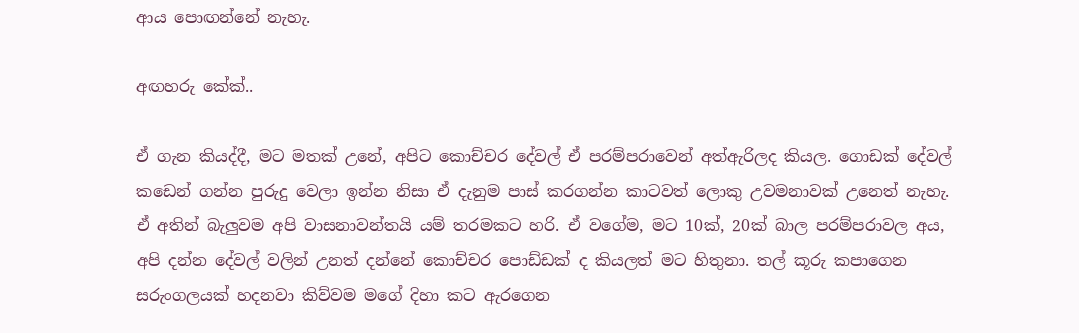ආය පොඟන්නේ නැහැ.

අඟහරු කේක්..

ඒ ගැන කියද්දී, මට මතක් උනේ, අපිට කොච්චර දේවල් ඒ පරම්පරාවෙන් අත්ඇරිලද කියල. ගොඩක් දේවල් කඩෙන් ගන්න පුරුදු වෙලා ඉන්න නිසා ඒ දැනුම පාස් කරගන්න කාටවත් ලොකු උවමනාවක් උනෙත් නැහැ. ඒ අතින් බැලුවම අපි වාසනාවන්තයි යම් තරමකට හරි. ඒ වගේම, මට 10ක්, 20ක් බාල පරම්පරාවල අය, අපි දන්න දේවල් වලින් උනත් දන්නේ කොච්චර පොඩ්ඩක් ද කියලත් මට හිතුනා. තල් කූරු කපාගෙන සරුංගලයක් හදනවා කිව්වම මගේ දිහා කට ඇරගෙන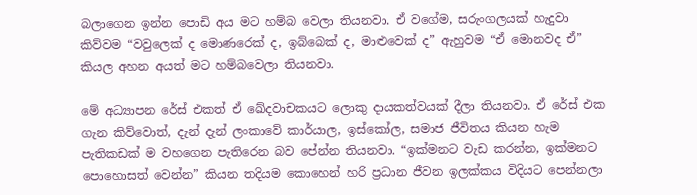බලාගෙන ඉන්න පොඩි අය මට හම්බ වෙලා තියනවා. ඒ වගේම, සරුංගලයක් හැදුවා කිව්වම “වවුලෙක් ද මොණරෙක් ද, ඉබ්බෙක් ද, මාළුවෙක් ද” ඇහුවම “ඒ මොනවද ඒ” කියල අහන අයත් මට හම්බවෙලා තියනවා.

මේ අධ්‍යාපන රේස් එකත් ඒ ඛේදවාචකයට ලොකු දායකත්වයක් දීලා තියනවා. ඒ රේස් එක ගැන කිව්වොත්, දැන් දැන් ලංකාවේ කාර්යාල, ඉස්කෝල, සමාජ ජීවිතය කියන හැම පැතිකඩක් ම වහගෙන පැතිරෙන බව පේන්න තියනවා. “ඉක්මනට වැඩ කරන්න, ඉක්මනට පොහොසත් වෙන්න” කියන තදියම කොහෙන් හරි ප්‍රධාන ජීවන ඉලක්කය විදියට පෙන්නලා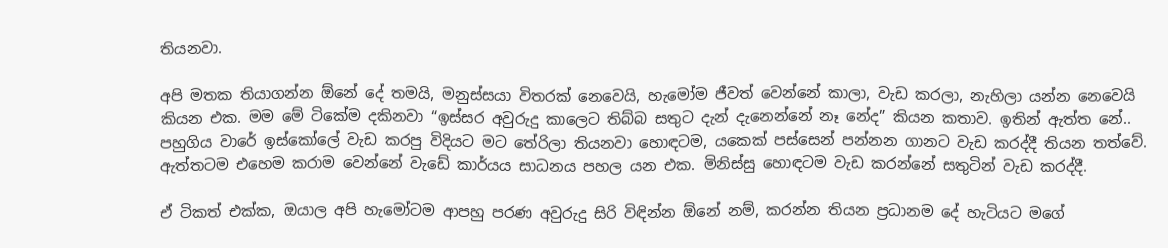තියනවා.

අපි මතක තියාගන්න ඕනේ දේ තමයි, මනුස්සයා විතරක් නෙවෙයි, හැමෝම ජීවත් වෙන්නේ කාලා, වැඩ කරලා, නැහිලා යන්න නෙවෙයි කියන එක. මම මේ ටිකේම දකිනවා “ඉස්සර අවුරුදු කාලෙට තිබ්බ සතුට දැන් දැනෙන්නේ නෑ නේද” කියන කතාව. ඉතින් ඇත්ත නේ.. පහුගිය වාරේ ඉස්කෝලේ වැඩ කරපු විදියට මට තේරිලා තියනවා හොඳටම, යකෙක් පස්සෙන් පන්නන ගානට වැඩ කරද්දී තියන තත්වේ. ඇත්තටම එහෙම කරාම වෙන්නේ වැඩේ කාර්යය සාධනය පහල යන එක. මිනිස්සු හොඳටම වැඩ කරන්නේ සතුටින් වැඩ කරද්දී.

ඒ ටිකත් එක්ක, ඔයාල අපි හැමෝටම ආපහු පරණ අවුරුදු සිරි විඳින්න ඕනේ නම්, කරන්න තියන ප්‍රධානම දේ හැටියට මගේ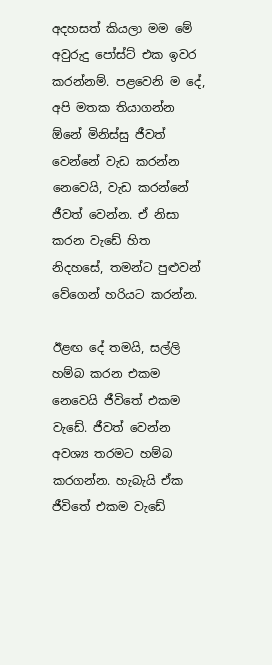අදහසත් කියලා මම මේ අවුරුදු පෝස්ට් එක ඉවර කරන්නම්. පළවෙනි ම දේ, අපි මතක තියාගන්න ඕනේ මිනිස්සු ජීවත් වෙන්නේ වැඩ කරන්න නෙවෙයි, වැඩ කරන්නේ ජීවත් වෙන්න. ඒ නිසා කරන වැඩේ හිත නිදහසේ, තමන්ට පුළුවන් වේගෙන් හරියට කරන්න.

ඊළඟ දේ තමයි, සල්ලි හම්බ කරන එකම නෙවෙයි ජීවිතේ එකම වැඩේ. ජීවත් වෙන්න අවශ්‍ය තරමට හම්බ කරගන්න. හැබැයි ඒක ජීවිතේ එකම වැඩේ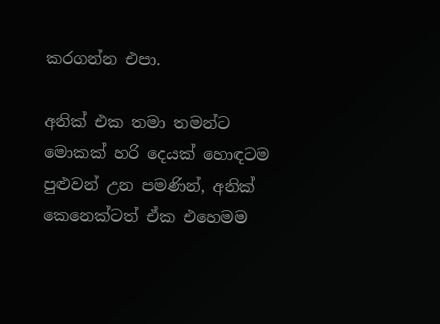කරගන්න එපා.

අනික් එක තමා තමන්ට මොකක් හරි දෙයක් හොඳටම පුළුවන් උන පමණින්, අනික් කෙනෙක්ටත් ඒක එහෙමම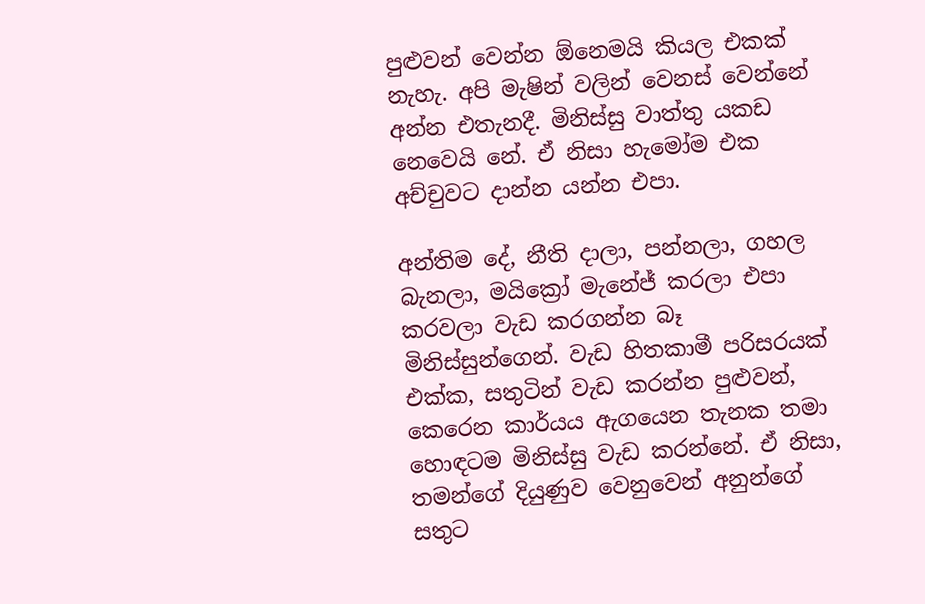පුළුවන් වෙන්න ඕනෙමයි කියල එකක් නැහැ. අපි මැෂින් වලින් වෙනස් වෙන්නේ අන්න එතැනදී. මිනිස්සු වාත්තු යකඩ නෙවෙයි නේ. ඒ නිසා හැමෝම එක අච්චුවට දාන්න යන්න එපා.

අන්තිම දේ, නීති දාලා, පන්නලා, ගහල බැනලා, මයික්‍රෝ මැනේජ් කරලා එපා කරවලා වැඩ කරගන්න බෑ මිනිස්සුන්ගෙන්. වැඩ හිතකාමී පරිසරයක් එක්ක, සතුටින් වැඩ කරන්න පුළුවන්, කෙරෙන කාර්යය ඇගයෙන තැනක තමා හොඳටම මිනිස්සු වැඩ කරන්නේ. ඒ නිසා, තමන්ගේ දියුණුව වෙනුවෙන් අනුන්ගේ සතුට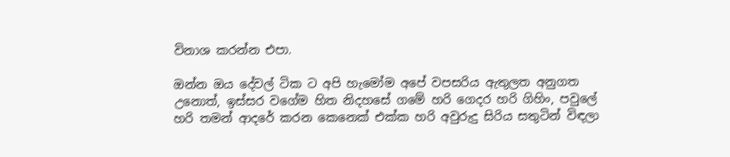විනාශ කරන්න එපා.

ඔන්න ඔය දේවල් ටික ට අපි හැමෝම අපේ වපසරිය ඇතුලත අනුගත උනොත්, ඉස්සර වගේම හිත නිදහසේ ගමේ හරි ගෙදර හරි ගිහිං, පවුලේ හරි තමන් ආදරේ කරන කෙනෙක් එක්ක හරි අවුරුදු සිරිය සතුටින් විඳලා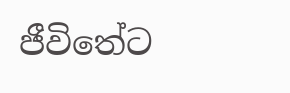ජීවිතේට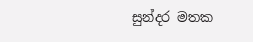සුන්දර මතක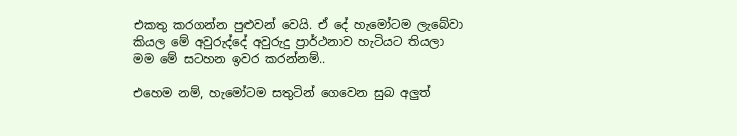එකතු කරගන්න පුළුවන් වෙයි. ඒ දේ හැමෝටම ලැබේවා කියල මේ අවුරුද්දේ අවුරුදු ප්‍රාර්ථනාව හැටියට තියලා මම මේ සටහන ඉවර කරන්නම්..

එහෙම නම්, හැමෝටම සතුටින් ගෙවෙන සුබ අලුත්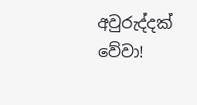අවුරුද්දක් වේවා!